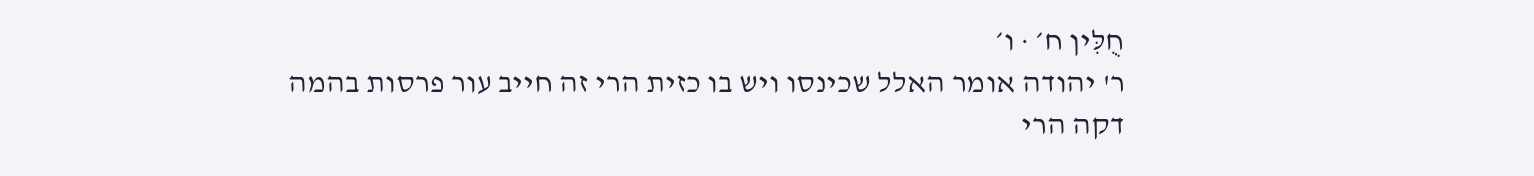חֻלִּין ח׳ · ו׳
ר' יהודה אומר האלל שכינסו ויש בו כזית הרי זה חייב עור פרסות בהמה דקה הרי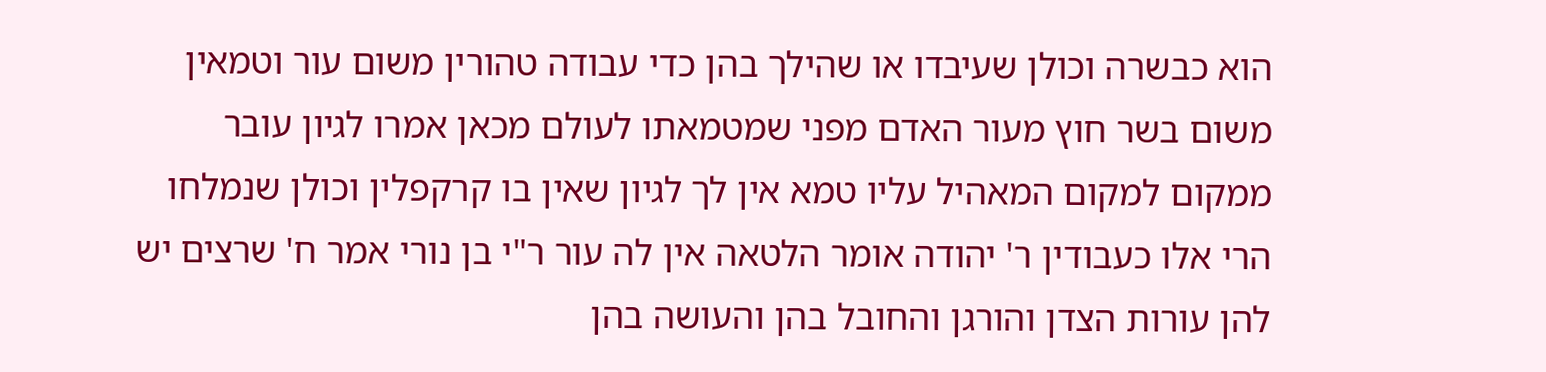הוא כבשרה וכולן שעיבדו או שהילך בהן כדי עבודה טהורין משום עור וטמאין משום בשר חוץ מעור האדם מפני שמטמאתו לעולם מכאן אמרו לגיון עובר ממקום למקום המאהיל עליו טמא אין לך לגיון שאין בו קרקפלין וכולן שנמלחו הרי אלו כעבודין ר' יהודה אומר הלטאה אין לה עור ר"י בן נורי אמר ח' שרצים יש להן עורות הצדן והורגן והחובל בהן והעושה בהן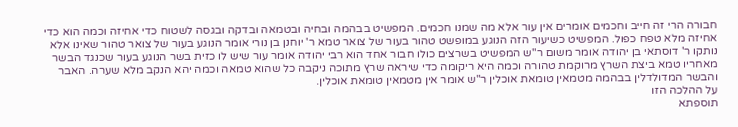חבורה הרי זה חייב וחכמים אומרים אין עור אלא מה שמנו חכמים. המפשיט בבהמה ובחיה ובטמאה ובדקה ובגסה לשטוח כדי אחיזה וכמה הוא כדי אחיזה מלא טפח כפול. המפשיט כשיעור הזה הנוגע במופשט טהור בעור של צואר טמא ר' יוחנן בן נורי אומר הנוגע בעור של צואר טהור שאינו אלא נותקו ר' דוסתאי בן יהודה אומר משום ר"ש המפשיט בשרצים כולו חבור אחד הוא רבי יהודה אומר עור שיש לו כזית בשר הנוגע בעור שכנגד הבשר מאחריו טמא ביצת השרץ מרוקמת טהורה וכמה היא ריקומה כדי שיראה שרץ מתוכה ניקבה כל שהוא טמאה וכמה יהא הנקב מלא שערה. האבר והבשר המדולדלין בבהמה מטמאין טומאת אוכלין ר"ש אומר אין מטמאין טומאת אוכלין.
על ההלכה הזו
תוספתא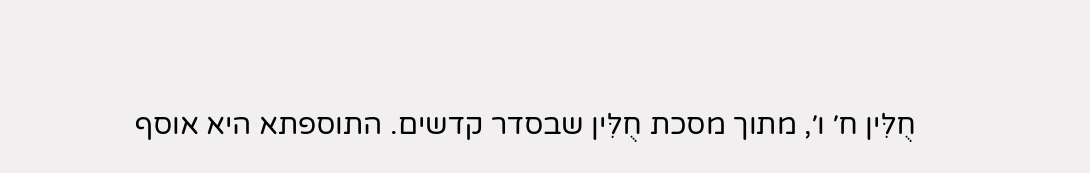חֻלִּין ח׳ ו׳, מתוך מסכת חֻלִּין שבסדר קדשים. התוספתא היא אוסף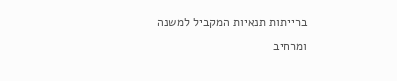ברייתות תנאיות המקביל למשנה ומרחיב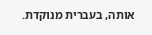אותה, בעברית מנוקדת.